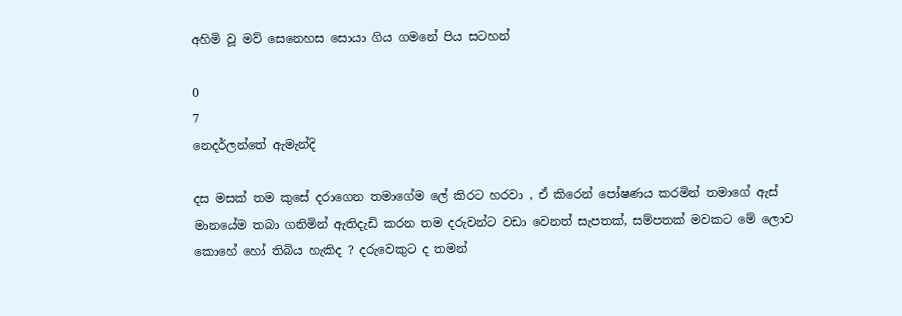අහිමි වූ මව් සෙනෙහස සොයා ගිය ගමනේ පිය සටහන්

0
7
නෙදර්ලන්තේ ඇමැන්දි

දස මසක් තම කුසේ දරාගෙන තමාගේම ලේ කිරට හරවා , ඒ කිරෙන් පෝෂණය කරමින් තමාගේ ඇස් මානයේම තබා ගනිමින් ඇතිදැඩි කරන තම දරුවන්ට වඩා වෙනත් සැපතක්, සම්පතක් මවකට මේ ලොව කොහේ හෝ තිබිය හැකිද ? දරුවෙකුට ද තමන්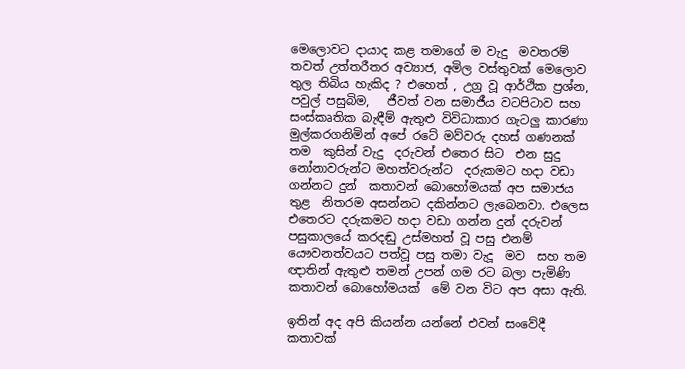මෙලොවට දායාද කළ තමාගේ ම වැදු  මවතරම් තවත් උත්තරීතර අව්‍යාජ, අමිල වස්තුවක් මෙලොව තුල තිබිය හැකිද ? එහෙත් , උග්‍ර වූ ආර්ථික ප්‍රශ්න,  පවුල් පසුබිම,   ජීවත් වන සමාජීය වටපිටාව සහ සංස්කෘතික බැඳීම් ඇතුළු විවිධාකාර ගැටලු කාරණා මුල්කරගනිමින් අපේ රටේ මව්වරු දහස් ගණනක් තම  කුසින් වැදු  දරුවන් එතෙර සිට  එන සුදු නෝනාවරුන්ට මහත්වරුන්ට  දරුකමට හදා වඩා ගන්නට දුන්  කතාවන් බොහෝමයක් අප සමාජය තුළ  නිතරම අසන්නට දකින්නට ලැබෙනවා. එලෙස එතෙරට දරුකමට හදා වඩා ගන්න දුන් දරුවන් පසුකාලයේ කරදඬු උස්මහත් වූ පසු එනම් යෞවනත්වයට පත්වූ පසු තමා වැදූ  මව  සහ තම ඥාතින් ඇතුළු තමන් උපන් ගම රට බලා පැමිණි කතාවන් බොහෝමයක්  මේ වන විට අප අසා ඇති.

ඉතින් අද අපි කියන්න යන්නේ එවන් සංවේදී කතාවක්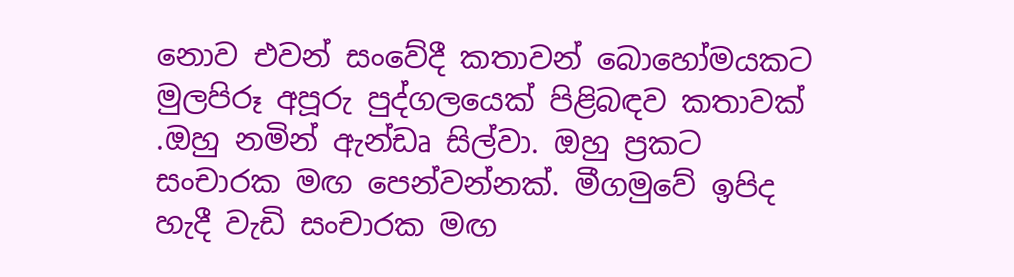නොව එවන් සංවේදී කතාවන් බොහෝමයකට මුලපිරූ අපූරු පුද්ගලයෙක් පිළිබඳව කතාවක් .ඔහු නමින් ඇන්ඩෘ සිල්වා. ඔහු ප්‍රකට සංචාරක මඟ පෙන්වන්නක්. මීගමුවේ ඉපිද හැදී වැඩි සංචාරක මඟ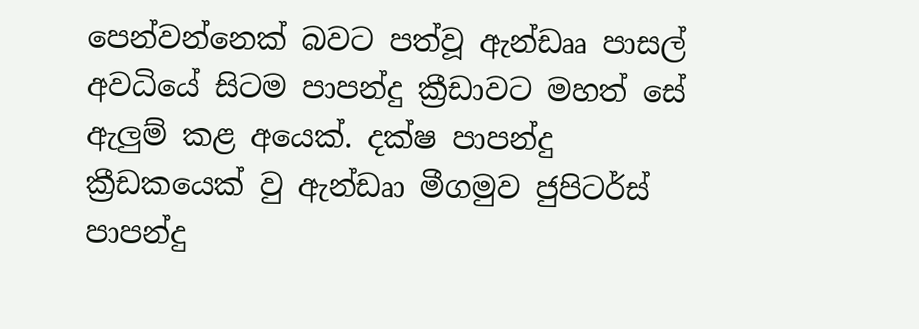පෙන්වන්නෙක් බවට පත්වූ ඇන්ඩෲ පාසල් අවධියේ සිටම පාපන්දු ක්‍රීඩාවට මහත් සේ ඇලුම් කළ අයෙක්. දක්ෂ පාපන්දු ක්‍රීඩකයෙක් වු ඇන්ඩෘා මීගමුව ජුපිටර්ස් පාපන්දු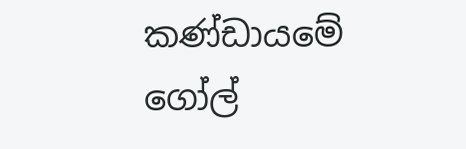කණ්ඩායමේ ගෝල්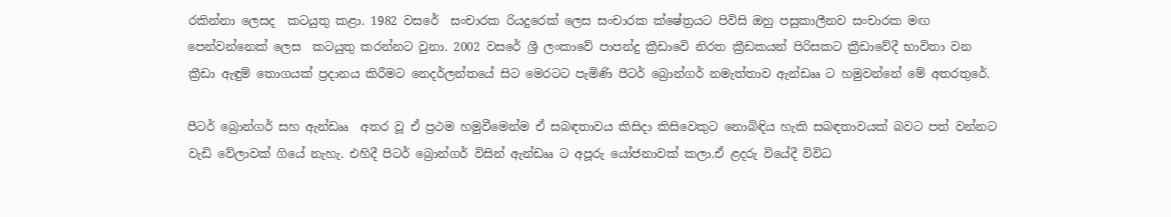රකින්නා ලෙසද  කටයුතු කළා. 1982 වසරේ  සංචාරක රියදුරෙක් ලෙස සංචාරක ක්ෂේත්‍රයට පිවිසි ඔහු පසුකාලීනව සංචාරක මඟ පෙන්වන්නෙක් ලෙස  කටයුතු කරන්නට වුනා. 2002 වසරේ ශ්‍රී ලංකාවේ පාපන්දු ක්‍රීඩාවෙි නිරත ක්‍රීඩකයන් පිරිසකට ක්‍රීඩාවේදී භාවිතා වන ක්‍රීඩා ඇඳුම් තොගයක් ප්‍රදානය කිරීමට නෙදර්ලන්තයේ සිට මෙරටට පැමිණි පීටර් බ්‍රොන්ගර් නමැත්තාව ඇන්ඩෲ ට හමුවන්නේ මේ අතරතුරේ.

පීටර් බ්‍රොන්ගර් සහ ඇන්ඩෲ  අතර වූ ඒ ප්‍රථම හමුවීමෙන්ම ඒ සබඳතාවය කිසිදා කිසිවෙකුට නොබිඳිය හැකි සබඳතාවයක් බවට පත් වන්නට වැඩි වේලාවක් ගියේ නැහැ. එහිදී පිටර් බ්‍රොන්ගර් විසින් ඇන්ඩෲ ට අපූරු යෝජනාවක් කලා.ඒ ළදරු වියේදී විවිධ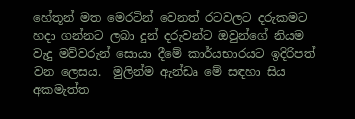හේතූන් මත මෙරටින් වෙනත් රටවලට දරුකමට හදා ගන්නට ලබා දුන් දරුවන්ට ඔවුන්ගේ නියම වැදු මව්වරුන් සොයා දීමේ කාර්යභාරයට ඉදිරිපත් වන ලෙසය.  මුලින්ම ඇන්ඩෘ මේ සඳහා සිය අකමැත්ත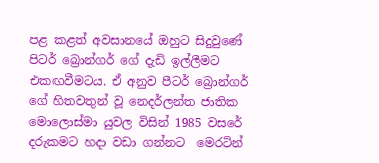පළ කළත් අවසානයේ ඔහුට සිදුවුණේ පිටර් බ්‍රොන්ගර් ගේ දැඩි ඉල්ලීමට එකඟවීමටය. ඒ අනුව පීටර් බ්‍රොන්ගර් ගේ හිතවතුන් වූ නෙදර්ලන්ත ජාතික මොලොස්මා යුවල විසින් 1985 වසරේ දරුකමට හදා වඩා ගන්නට  මෙරටින්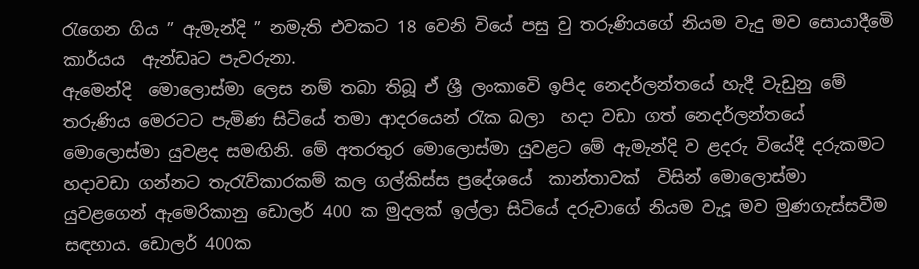රැගෙන ගිය ” ඇමැන්දි ” නමැති එවකට 18 වෙනි වියේ පසු වු තරුණියගේ නියම වැදු මව සොයාදීමෙි  කාර්යය  ඇන්ඩෘට පැවරුනා.
ඇමෙන්දි  මොලොස්මා ලෙස නම් තබා තිබූ ඒ ශ්‍රී ලංකාවෙි ඉපිද නෙදර්ලන්තයේ හැදී වැඩුනු මේ තරුණිය මෙරටට පැමිණ සිටියේ තමා ආදරයෙන් රැක බලා  හදා වඩා ගත් නෙදර්ලන්තයේ මොලොස්මා යුවළද සමඟිනි. මේ අතරතුර මොලොස්මා යුවළට මේ ඇමැන්දි ව ළදරු වියේදී දරුකමට හදාවඩා ගන්නට තැ‍රැව්කාරකම් කල ගල්කිස්ස ප්‍රදේශයේ  කාන්තාවක්  විසින් මොලොස්මා යුවළගෙන් ඇමෙරිකානු ඩොලර් 400 ක මුදලක් ඉල්ලා සිටියේ දරුවාගේ නියම වැදූ මව මුණගැස්සවීම සඳහාය. ඩොලර් 400ක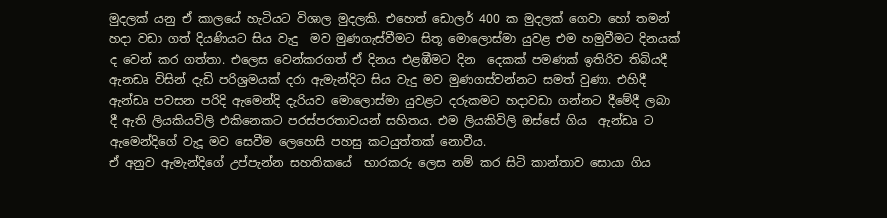මුදලක් යනු ඒ කාලයේ හැටියට විශාල මුදලකි. එහෙත් ඩොලර් 400 ක මුදලක් ගෙවා හෝ තමන් හදා වඩා ගත් දියණියට සිය වැදු  මව මුණගැස්වීමට සිතූ මොලොස්මා යුවළ එම හමුවීමට දිනයක් ද වෙන් කර ගත්තා. එලෙස වෙන්කරගත් ඒ දිනය එළඹීමට දින  දෙකක් පමණක් ඉතිරිව තිබියදී  ඇනඩෘ විසින් දැඩි පරිශ්‍රමයක් දරා ඇමැන්දිට සිය වැදු මව මුණගස්වන්නට සමත් වුණා. එහිදී ඇන්ඩෘ පවසන පරිදි ඇමෙන්දි දැරියව මොලොස්මා යුවළට දරුකමට හදාවඩා ගන්නට දීමේදී ලබා දී ඇති ලියකියවිලි එකිනෙකට පරස්පරතාවයන් සහිතය. එම ලියකිවිලි ඔස්සේ ගිය  ඇන්ඩෘ ට ඇමෙන්දිගේ වැදූ මව සෙවීම ලෙහෙසි පහසු කටයුත්තක් නොවීය.
ඒ අනුව ඇමැන්දිගේ උප්පැන්න සහතිකයේ  භාරකරු ලෙස නම් කර සිටි කාන්තාව සොයා ගිය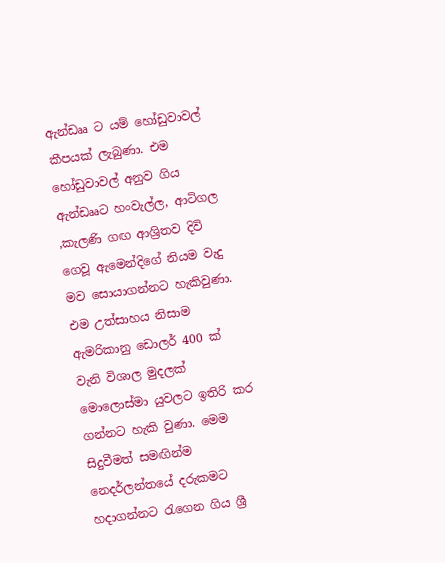ඇන්ඩෲ ට යම් හෝඩුවාවල් කීපයක් ලැබුණා. එම හෝඩුවාවල් අනුව ගිය  ඇන්ඩෲට හංවැල්ල, ආටිගල ,කැලණි ගඟ ආශ්‍රිතව දිවි ගෙවූ ඇමෙන්දිගේ නියම වැදු මව සොයාගන්නට හැකිවුණා. එම උත්සාහය නිසාම  ඇමරිකානු ඩොලර් 400 ක් වැනි විශාල මුදලක් මොලොස්මා යුවලට ඉතිරි කර ගන්නට හැකි වුණා. මෙම සිදුවීමත් සමඟින්ම නෙදර්ලන්තයේ දරුකමට හදාගන්නට රැගෙන ගිය ශ්‍රී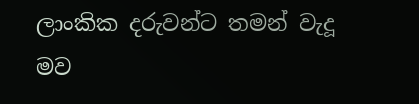ලාංකික දරුවන්ට තමන් වැදූ මව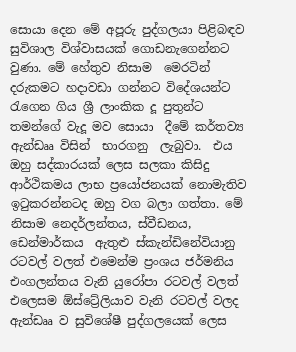සොයා දෙන මේ අපූරු පුද්ගලයා පිළිබඳව සුවිශාල විශ්වාසයක් ගොඩනැගෙන්නට වුණා. මේ හේතුව නිසාම  මෙරටින් දරුකමට හදාවඩා ගන්නට විදේශයන්ට රැගෙන ගිය ශ්‍රී ලාංකික දූ පුතුන්ට තමන්ගේ වැදූ මව සොයා  දීමේ කර්තව්‍ය ඇන්ඩෲ විසින්  භාරගනු  ලැබුවා.  එය ඔහු සද්කාරයක් ලෙස සලකා කිසිදු ආර්ථිකමය ලාභ ප්‍රයෝජනයක් නොමැතිව ඉටුකරන්නටද ඔහු වග බලා ගත්තා. මේ නිසාම නෙදර්ලන්තය, ස්වීඩනය, ඩෙන්මාර්කය  ඇතුළු ස්කැන්ඩිනේවියානු  රටවල් වලත් එමෙන්ම ප්‍රංශය ජර්මනිය එංගලන්තය වැනි යුරෝපා රටවල් වලත්  එලෙසම ඕස්ට්‍රේලියාව වැනි රටවල් වලද ඇන්ඩෲ ව සුවිශේෂී පුද්ගලයෙක් ලෙස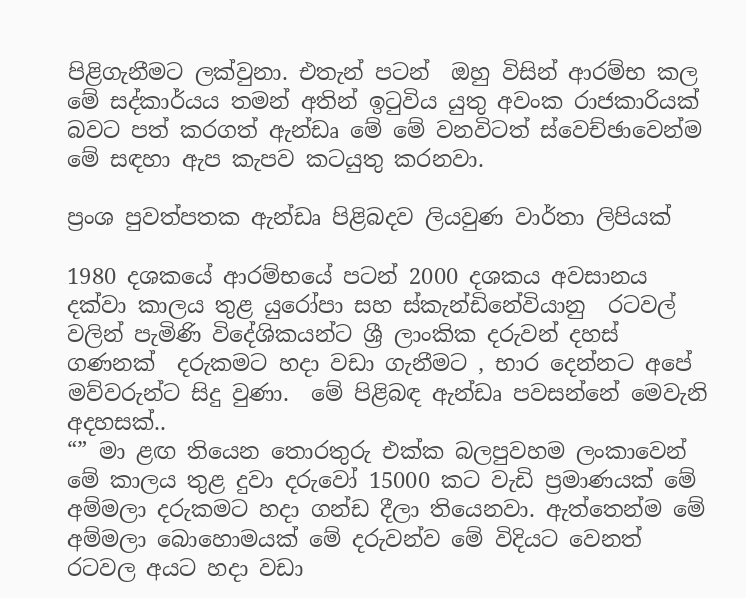පිළිගැනීමට ලක්වුනා. එතැන් පටන්  ඔහු විසින් ආරම්භ කල මේ සද්කාර්යය තමන් අතින් ඉටුවිය යුතු අවංක රාජකාරියක් බවට පත් කරගත් ඇන්ඩෘ මේ මේ වනවිටත් ස්වෙච්ඡාවෙන්ම මේ සඳහා ඇප කැපව කටයුතු කරනවා.

ප්‍රංශ පුවත්පතක ඇන්ඩෘ පිළිබදව ලියවුණ වාර්තා ලිපියක්

1980 දශකයේ ආරම්භයේ පටන් 2000 දශකය අවසානය දක්වා කාලය තුළ යුරෝපා සහ ස්කැන්ඩිනේවියානු  රටවල් වලින් පැමිණි විදේශිකයන්ට ශ්‍රී ලාංකික දරුවන් දහස් ගණනක්  දරුකමට හදා වඩා ගැනීමට , භාර දෙන්නට අපේ මව්වරුන්ට සිදු වුණා.  මේ පිළිබඳ ඇන්ඩෘ පවසන්නේ මෙවැනි අදහසක්..
“” මා ළඟ තියෙන තොරතුරු එක්ක බලපුවහම ලංකාවෙන් මේ කාලය තුළ දුවා දරුවෝ 15000 කට වැඩි ප්‍රමාණයක් මේ අම්මලා දරුකමට හදා ගන්ඩ දීලා තියෙනවා. ඇත්තෙන්ම මේ අම්මලා බොහොමයක් මේ දරුවන්ව මේ විදියට වෙනත් රටවල අයට හදා වඩා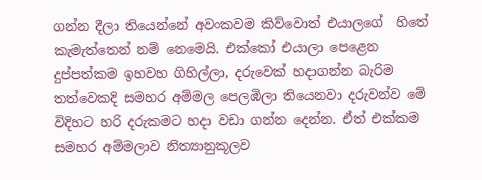ගන්න දීලා තියෙන්නේ අවංකවම කිව්වොත් එයාලගේ  හිතේ කැමැත්තෙන් නම් නෙමෙයි. එක්කෝ එයාලා පෙළෙන දුප්පත්කම ඉහවහ ගිහිල්ලා, දරුවෙක් හදාගන්න බැරිම තත්වෙකදි සමහර අම්මල පෙලඹිලා තියෙනවා දරුවන්ව මේ විදිහට හරි දරුකමට හදා වඩා ගන්න දෙන්න. ඒත් එක්කම සමහර අම්මලාව නිත්‍යානුකූලව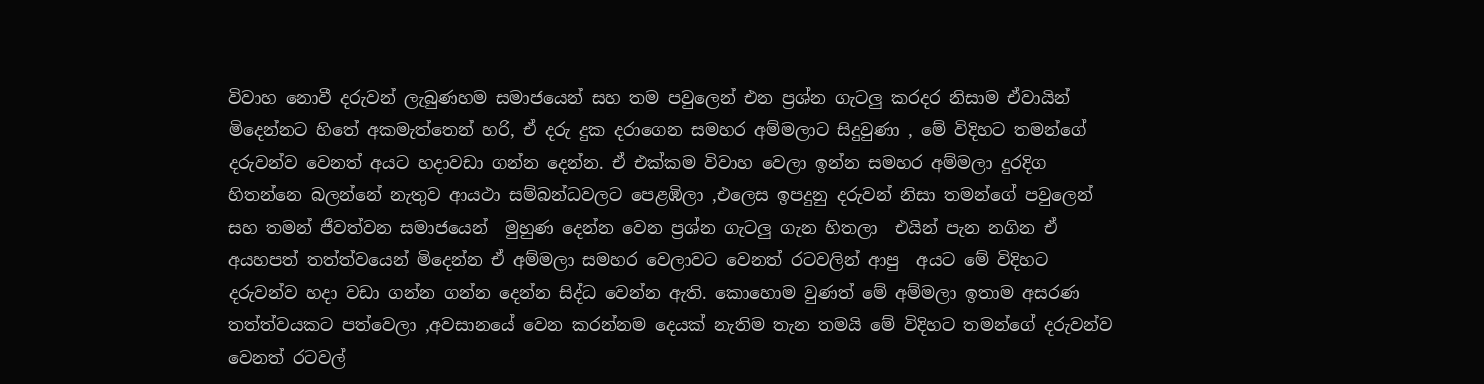විවාහ නොවී දරුවන් ලැබුණහම සමාජයෙන් සහ තම පවුලෙන් එන ප්‍රශ්න ගැටලු කරදර නිසාම ඒවායින් මිදෙන්නට හිතේ අකමැත්තෙන් හරි, ඒ දරු දුක දරාගෙන සමහර අම්මලාට සිදුවුණා , මේ විදිහට තමන්ගේ දරුවන්ව වෙනත් අයට හදාවඩා ගන්න දෙන්න. ඒ එක්කම විවාහ වෙලා ඉන්න සමහර අම්මලා දුරදිග හිතන්නෙ බලන්නේ නැතුව ආයථා සම්බන්ධවලට පෙළඹිලා ,එලෙස ඉපදුනු දරුවන් නිසා තමන්ගේ පවුලෙන් සහ තමන් ජීවත්වන සමාජයෙන්  මුහුණ දෙන්න වෙන ප්‍රශ්න ගැටලු ගැන හිතලා  එයින් පැන නගින ඒ අයහපත් තත්ත්වයෙන් මිදෙන්න ඒ අම්මලා සමහර වෙලාවට වෙනත් රටවලින් ආපු  අයට මේ විදිහට දරුවන්ව හදා වඩා ගන්න ගන්න දෙන්න සිද්ධ වෙන්න ඇති. කොහොම වුණත් මේ අම්මලා ඉතාම අසරණ තත්ත්වයකට පත්වෙලා ,අවසානයේ වෙන කරන්නම දෙයක් නැතිම තැන තමයි මේ විදිහට තමන්ගේ දරුවන්ව වෙනත් රටවල්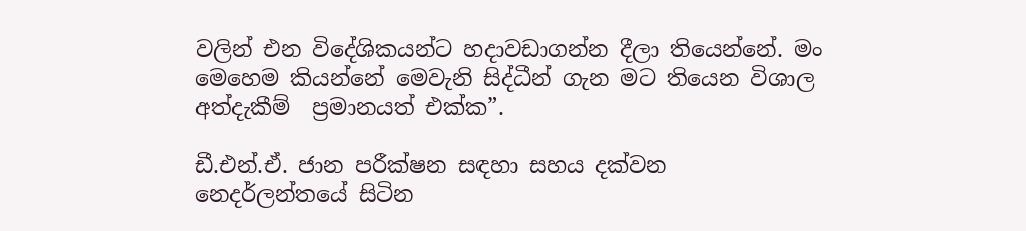වලින් එන විදේශිකයන්ට හදාවඩාගන්න දීලා තියෙන්නේ. මං මෙහෙම කියන්නේ මෙවැනි සිද්ධීන් ගැන මට තියෙන විශාල අත්දැකීම්  ප්‍රමානයත් එක්ක”.

ඩී.එන්.ඒ. ජාන පරීක්ෂන සඳහා සහය දක්වන නෙදර්ලන්තයේ සිටින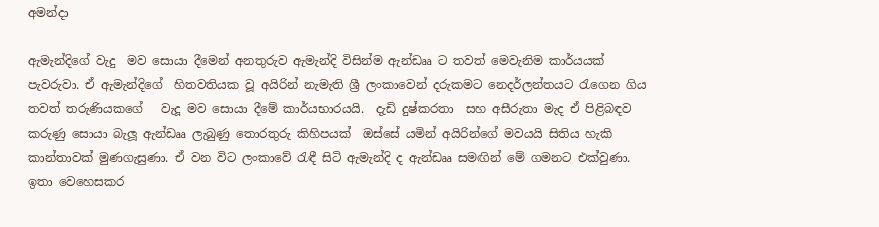අමන්දා

ඇමැන්දිගේ වැදු  මව සොයා දීමෙන් අනතුරුව ඇමැන්දි විසින්ම ඇන්ඩෲ ට තවත් මෙවැනිම කාර්යයක් පැවරුවා. ඒ ඇමැන්දිගේ  හිතවතියක වූ අයිරින් නැමැති ශ්‍රී ලංකාවෙන් දරුකමට නෙදර්ලන්තයට රැගෙන ගිය තවත් තරුණියකගේ   වැදූ මව සොයා දීමේ කාර්යභාරයයි.  දැඩි දුෂ්කරතා  සහ අසීරුතා මැද ඒ පිළිබඳව කරුණු සොයා බැලූ ඇන්ඩෲ ලැබුණු තොරතුරු කිහිපයක්  ඔස්සේ යමින් අයිරින්ගේ මවයයි සිතිය හැකි කාන්තාවක් මුණගැසුණා. ඒ වන විට ලංකාවේ රැඳී සිටි ඇමැන්දි ද ඇන්ඩෲ සමඟින් මේ ගමනට එක්වුණා. ඉතා වෙහෙසකර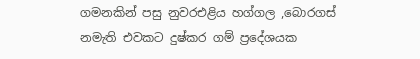ගමනකින් පසු නුවරඑළිය හග්ගල ,බොරගස් නමැති එවකට දුෂ්කර ගම් ප්‍රදේශයක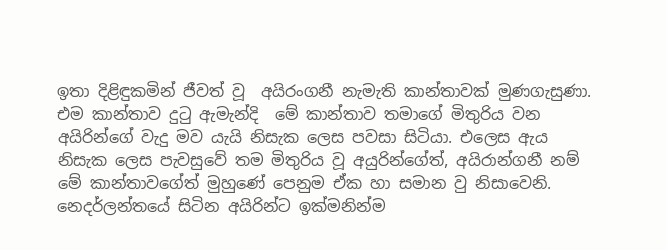ඉතා දිළිඳුකමින් ජීවත් වූ  අයිරංගනී නැමැති කාන්තාවක් මුණගැසුණා. එම කාන්තාව දුටු ඇමැන්දි  මේ කාන්තාව තමාගේ මිතුරිය වන අයිරින්ගේ වැදු මව යැයි නිසැක ලෙස පවසා සිටියා. එලෙස ඇය නිසැක ලෙස පැවසුවේ තම මිතුරිය වූ අයුරින්ගේත්, අයිරාන්ගනී නම් මේ කාන්තාවගේත් මුහුණේ පෙනුම ඒක හා සමාන වු නිසාවෙනි. නෙදර්ලන්තයේ සිටින අයිරින්ට ඉක්මනින්ම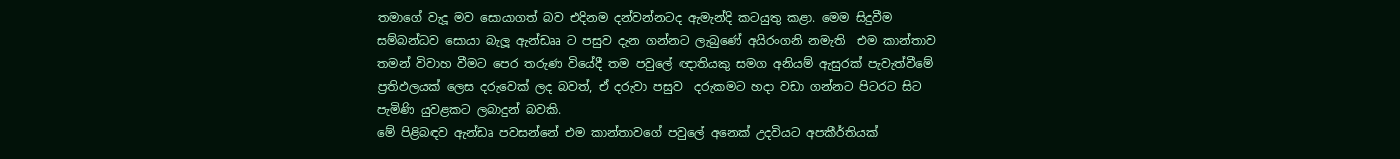තමාගේ වැදූ මව සොයාගත් බව එදිනම දන්වන්නටද ඇමැන්දි කටයුතු කළා. මෙම සිදුවීම සම්බන්ධව සොයා බැලූ ඇන්ඩෲ ට පසුව දැන ගන්නට ලැබුණේ අයිරංගනි නමැති  එම කාන්තාව තමන් විවාහ වීමට පෙර තරුණ වියේදී තම පවුලේ ඥාතියකු සමග අනියම් ඇසුරක් පැවැත්වීමේ ප්‍රතිඵලයක් ලෙස දරුවෙක් ලද බවත්, ඒ දරුවා පසුව  දරුකමට හදා වඩා ගන්නට පිටරට සිට පැමිණි යුවළකට ලබාදුන් බවකි.
මේ පිළිබඳව ඇන්ඩෘ පවසන්නේ එම කාන්තාවගේ පවුලේ අනෙක් උදවියට අපකීර්තියක්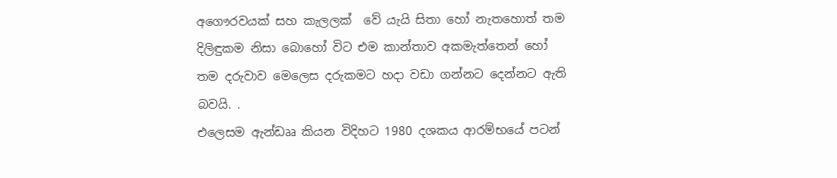අගෞරවයක් සහ කැලලක්  වේ යැයි සිතා හෝ නැතහොත් තම දිලිඳුකම නිසා බොහෝ විට එම කාන්තාව අකමැත්තෙන් හෝ  තම දරුවාව මෙලෙස දරුකමට හදා වඩා ගන්නට දෙන්නට ඇති බවයි. .
එලෙසම ඇන්ඩෲ කියන විදිහට 1980 දශකය ආරම්භයේ පටන්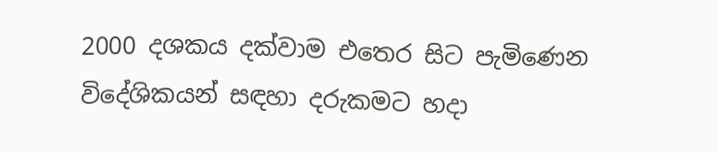2000 දශකය දක්වාම එතෙර සිට පැමිණෙන විදේශිකයන් සඳහා දරුකමට හදා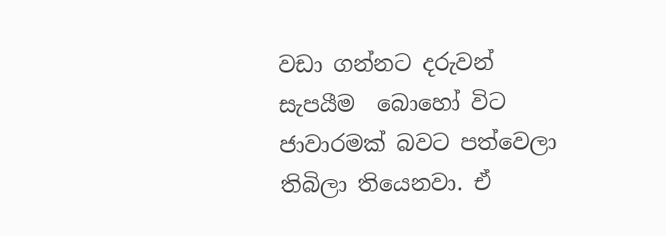වඩා ගන්නට දරුවන් සැපයීම  බොහෝ විට ජාවාරමක් බවට පත්වෙලා තිබිලා තියෙනවා. ඒ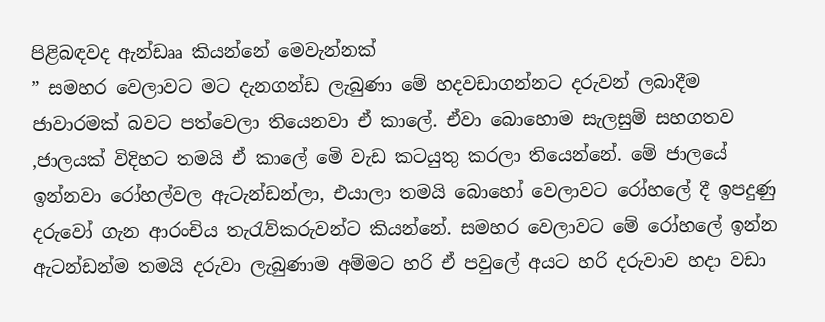පිළිබඳවද ඇන්ඩෲ කියන්නේ මෙවැන්නක්
” සමහර වෙලාවට මට දැනගන්ඩ ලැබුණා මේ හදවඩාගන්නට දරුවන් ලබාදීම ජාවාරමක් බවට පත්වෙලා තියෙනවා ඒ කාලේ. ඒවා බොහොම සැලසුම් සහගතව ,ජාලයක් විදිහට තමයි ඒ කාලේ මෙි වැඩ කටයුතු කරලා තියෙන්නේ. මේ ජාලයේ ඉන්නවා රෝහල්වල ඇටැන්ඩන්ලා, එයාලා තමයි බොහෝ වෙලාවට රෝහලේ දී ඉපදුණු දරුවෝ ගැන ආරංචිය තැරැව්කරුවන්ට කියන්නේ. සමහර වෙලාවට මේ රෝහලේ ඉන්න ඇටන්ඩන්ම තමයි දරුවා ලැබුණාම අම්මට හරි ඒ පවුලේ අයට හරි දරුවාව හදා වඩා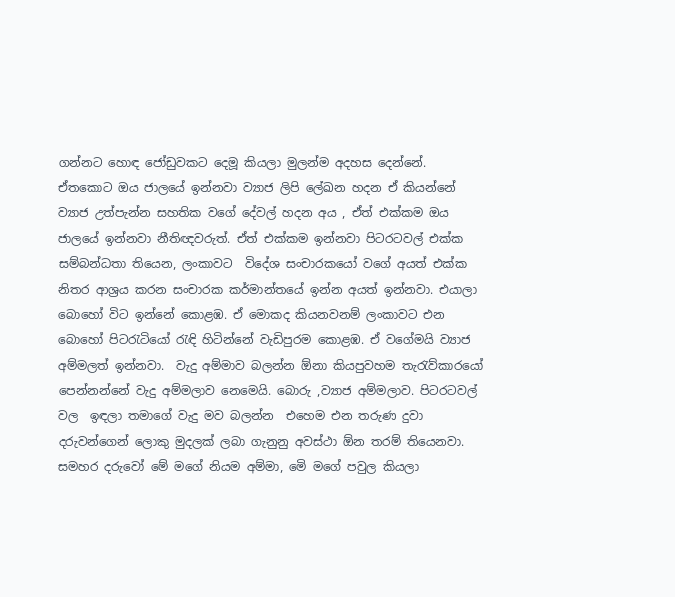ගන්නට හොඳ ජෝඩුවකට දෙමූ කියලා මුලන්ම අදහස දෙන්නේ. ඒතකොට ඔය ජාලයේ ඉන්නවා ව්‍යාජ ලිපි ලේඛන හදන ඒ කියන්නේ ව්‍යාජ උත්පැන්න සහතික වගේ දේවල් හදන අය , ඒත් එක්කම ඔය ජාලයේ ඉන්නවා නීතිඥවරුත්. ඒත් එක්කම ඉන්නවා පිටරටවල් එක්ක සම්බන්ධතා තියෙන, ලංකාවට  විදේශ සංචාරකයෝ වගේ අයත් එක්ක නිතර ආශ්‍රය කරන සංචාරක කර්මාන්තයේ ඉන්න අයත් ඉන්නවා. එයාලා බොහෝ විට ඉන්නේ කොළඹ. ඒ මොකද කියනවනම් ලංකාවට එන  බොහෝ පිටරැටියෝ රැඳි හිටින්නේ වැඩිපුරම කොළඹ. ඒ වගේමයි ව්‍යාජ අම්මලත් ඉන්නවා.  වැදු අම්මාව බලන්න ඕනා කියපුවහම තැරැව්කාරයෝ පෙන්නන්නේ වැදු අම්මලාව නෙමෙයි. බොරු ,ව්‍යාජ අම්මලාව. පිටරටවල් වල  ඉඳලා තමාගේ වැදු මව බලන්න  එහෙම එන තරුණ දුවා දරුවන්ගෙන් ලොකු මුදලක් ලබා ගැනුනු අවස්ථා ඕන තරම් තියෙනවා. සමහර දරුවෝ මේ මගේ නියම අම්මා, මෙි මගේ පවුල කියලා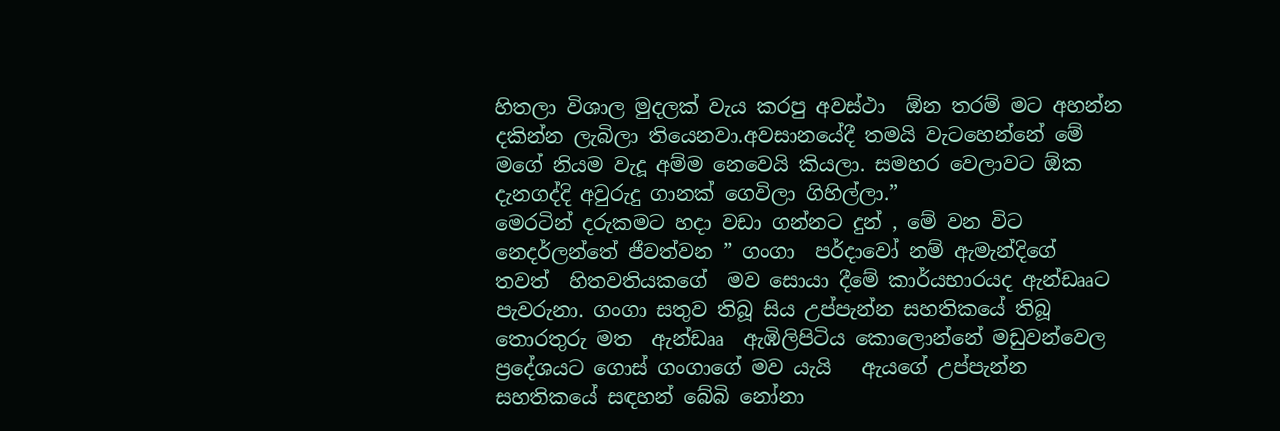හිතලා විශාල මුදලක් වැය කරපු අවස්ථා  ඕන තරම් මට අහන්න දකින්න ලැබිලා තියෙනවා.අවසානයේදී තමයි වැටහෙන්නේ මේ මගේ නියම වැදූ අම්ම නෙවෙයි කියලා. සමහර වෙලාවට ඕක දැනගද්දි අවුරුදු ගානක් ගෙවිලා ගිහිල්ලා.”
මෙරටින් දරුකමට හදා වඩා ගන්නට දුන් , මේ වන විට නෙදර්ලන්තේ ජීවත්වන ” ගංගා  පර්දාවෝ නම් ඇමැන්දිගේ  තවත්  හිතවතියකගේ  මව සොයා දීමේ කාර්යභාරයද ඇන්ඩෲට පැවරුනා. ගංගා සතුව තිබූ සිය උප්පැන්න සහතිකයේ තිබූ  තොරතුරු මත  ඇන්ඩෲ  ඇඹිලිපිටිය කොලොන්නේ මඩුවන්වෙල ප්‍රදේශයට ගොස් ගංගාගේ මව යැයි   ඇයගේ උප්පැන්න සහතිකයේ සඳහන් බේබි නෝනා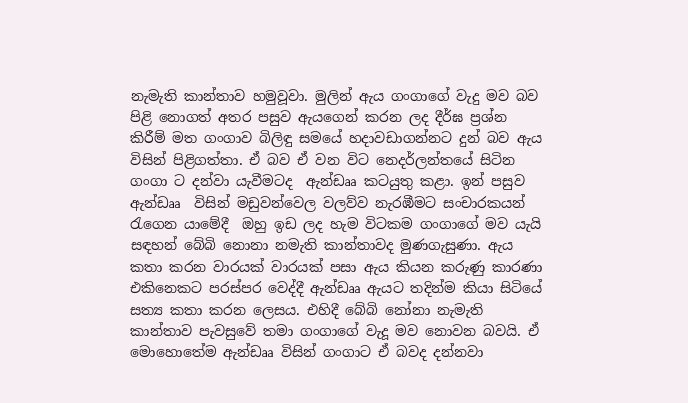නැමැති කාන්තාව හමුවූවා. මුලින් ඇය ගංගාගේ වැදු මව බව පිළි නොගත් අතර පසුව ඇයගෙන් කරන ලද දීර්ඝ ප්‍රශ්න කිරීම් මත ගංගාව බිලිඳු සමයේ හදාවඩාගන්නට දුන් බව ඇය විසින් පිළිගත්තා. ඒ බව ඒ වන විට නෙදර්ලන්තයේ සිටින ගංගා ට දන්වා යැවීමටද  ඇන්ඩෲ කටයුතු කළා. ඉන් පසුව ඇන්ඩෲ  විසින් මඩුවන්වෙල වලව්ව නැරඹීමට සංචාරකයන් රැගෙන යාමේදී  ඔහු ඉඩ ලද හැම විටකම ගංගාගේ මව යැයි සඳහන් බේබි නොනා නමැති කාන්තාවද මුණගැසුණා. ඇය කතා කරන වාරයක් වාරයක් පසා ඇය කියන කරුණු කාරණා එකිනෙකට පරස්පර වෙද්දී ඇන්ඩෲ ඇයට තදින්ම කියා සිටියේ සත්‍ය කතා කරන ලෙසය. එහිදී බේබි නෝනා නැමැති කාන්තාව පැවසුවේ තමා ගංගාගේ වැදූ මව නොවන බවයි. ඒ මොහොතේම ඇන්ඩෲ විසින් ගංගාට ඒ බවද දන්නවා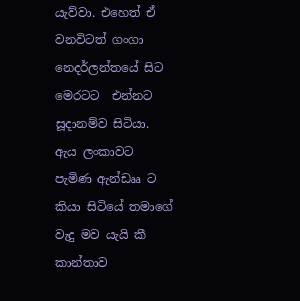යැව්වා. එහෙත් ඒ වනවිටත් ගංගා නෙදර්ලන්තයේ සිට මෙරටට  එන්නට  සූදානම්ව සිටියා. ඇය ලංකාවට පැමිණ ඇන්ඩෲ ට කියා සිටියේ තමාගේ වැදු මව යැයි කී කාන්තාව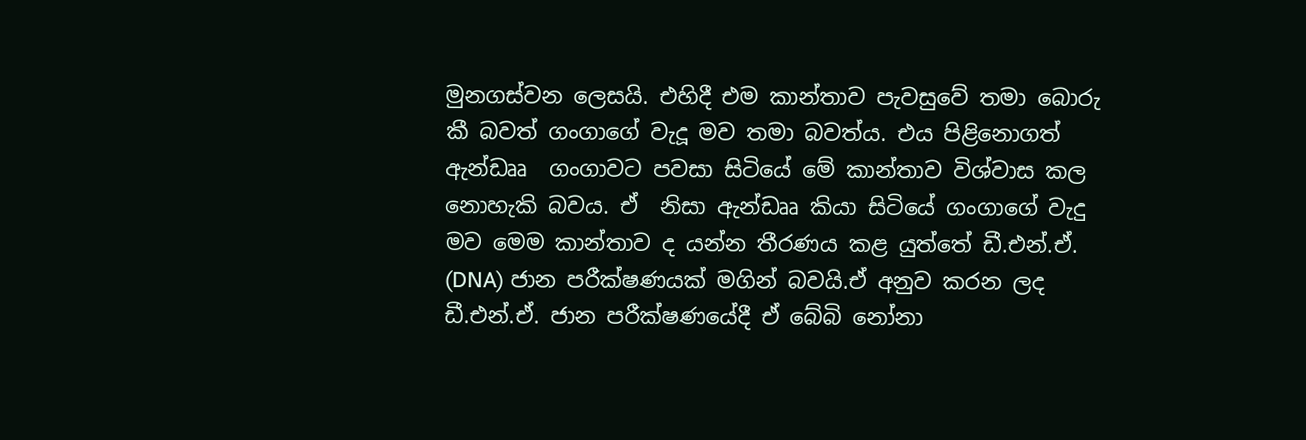මුනගස්වන ලෙසයි. එහිදී එම කාන්තාව පැවසුවේ තමා බොරු කී බවත් ගංගාගේ වැදූ මව තමා බවත්ය. එය පිළිනොගත් ඇන්ඩෲ  ගංගාවට පවසා සිටියේ මේ කාන්තාව විශ්වාස කල නොහැකි බවය. ඒ  නිසා ඇන්ඩෲ කියා සිටියේ ගංගාගේ වැදු මව මෙම කාන්තාව ද යන්න තීරණය කළ යුත්තේ ඩී.එන්.ඒ. (DNA) ජාන පරීක්ෂණයක් මගින් බවයි.ඒ අනුව කරන ලද ඩී.එන්.ඒ. ජාන පරීක්ෂණයේදී ඒ බේබි නෝනා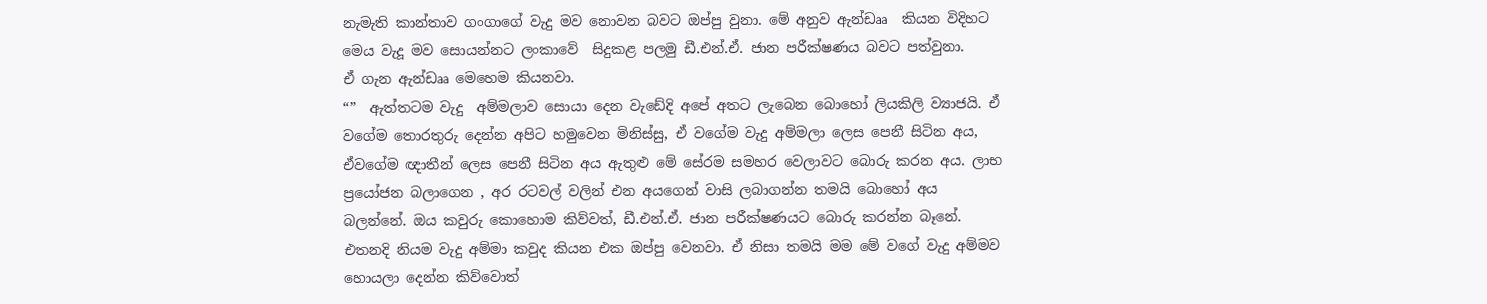නැමැති කාන්තාව ගංගාගේ වැදු මව නොවන බවට ඔප්පු වුනා. මේ අනුව ඇන්ඩෲ  කියන විදිහට මෙය වැදූ මව සොයන්නට ලංකාවේ  සිදුකළ පලමු ඩී.එන්.ඒ. ජාන පරීක්ෂණය බවට පත්වුනා.
ඒ ගැන ඇන්ඩෲ මෙහෙම කියනවා.
“”  ඇත්තටම වැදු  අම්මලාව සොයා දෙන වැඩේදි අපේ අතට ලැබෙන බොහෝ ලියකිලි ව්‍යාජයි. ඒ වගේම තොරතුරු දෙන්න අපිට හමුවෙන මිනිස්සු, ඒ වගේම වැදු අම්මලා ලෙස පෙනී සිටින අය, ඒවගේම ඥාතීන් ලෙස පෙනී සිටින අය ඇතුළු මේ සේරම සමහර වෙලාවට බොරු කරන අය. ලාභ ප්‍රයෝජන බලාගෙන , අර රටවල් වලින් එන අයගෙන් වාසි ලබාගන්න තමයි බොහෝ අය බලන්නේ. ඔය කවුරු කොහොම කිව්වත්, ඩී.එන්.ඒ. ජාන පරීක්ෂණයට බොරු කරන්න බෑනේ. එතනදි නියම වැදු අම්මා කවුද කියන එක ඔප්පු වෙනවා. ඒ නිසා තමයි මම මේ වගේ වැදු අම්මව හොයලා දෙන්න කිව්වොත්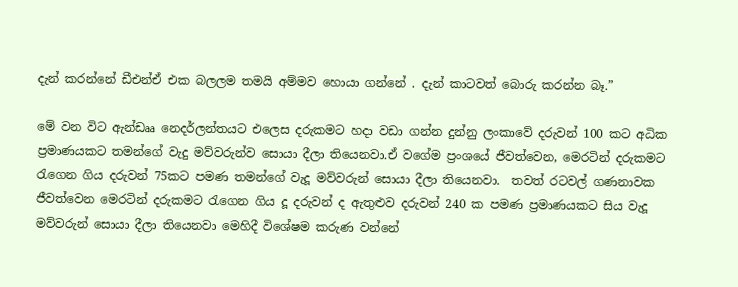දැන් කරන්නේ ඩීඑන්ඒ එක බලලම තමයි අම්මව හොයා ගන්නේ . දැන් කාටවත් බොරු කරන්න බෑ.”

මේ වන විට ඇන්ඩෲ නෙදර්ලන්තයට එලෙස දරුකමට හදා වඩා ගන්න දුන්නු ලංකාවේ දරුවන් 100 කට අධික ප්‍රමාණයකට තමන්ගේ වැදු මව්වරුන්ව සොයා දීලා තියෙනවා.ඒ වගේම ප්‍රංශයේ ජීවත්වෙන, මෙරටින් දරුකමට රැගෙන ගිය දරුවන් 75කට පමණ තමන්ගේ වැදූ මව්වරුන් සොයා දීලා තියෙනවා.  තවත් රටවල් ගණනාවක ජීවත්වෙන මෙරටින් දරුකමට රැගෙන ගිය දූ දරුවන් ද ඇතුළුව දරුවන් 240 ක පමණ ප්‍රමාණයකට සිය වැදූ මව්වරුන් සොයා දීලා තියෙනවා මෙහිදී විශේෂම කරුණ වන්නේ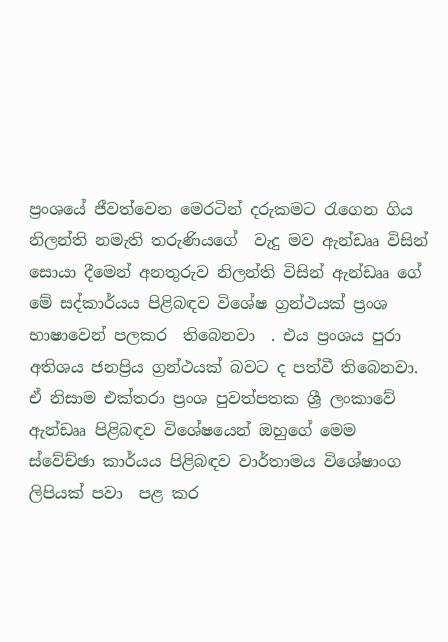ප්‍රංශයේ ජීවත්වෙන මෙරටින් දරුකමට රැගෙන ගිය නිලන්ති නමැති තරුණියගේ  වැදු මව ඇන්ඩෲ විසින් සොයා දීමෙන් අනතුරුව නිලන්ති විසින් ඇන්ඩෲ ගේ මේ සද්කාර්යය පිළිබඳව විශේෂ ග්‍රන්ථයක් ප්‍රංශ භාෂාවෙන් පලකර  තිබෙනවා  . එය ප්‍රංශය පුරා අතිශය ජනප්‍රිය ග්‍රන්ථයක් බවට ද පත්වී තිබෙනවා. ඒ නිසාම එක්තරා ප්‍රංශ පුවත්පතක ශ්‍රී ලංකාවේ ඇන්ඩෲ පිළිබඳව විශේෂයෙන් ඔහුගේ මෙම ස්වේච්ඡා කාර්යය පිළිබඳව වාර්තාමය විශේෂාංග  ලිපියක් පවා  පළ කර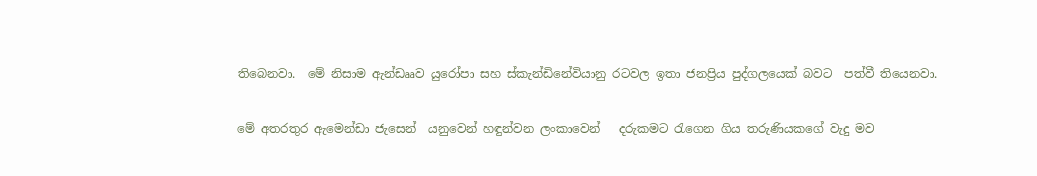තිබෙනවා.  මේ නිසාම ඇන්ඩෲව යුරෝපා සහ ස්කැන්ඩිනේවියානු රටවල ඉතා ජනප්‍රිය පුද්ගලයෙක් බවට  පත්වී තියෙනවා.

මේ අතරතුර ඇමෙන්ඩා ජැසෙන්  යනුවෙන් හඳුන්වන ලංකාවෙන්   දරුකමට රැගෙන ගිය තරුණියකගේ වැදු මව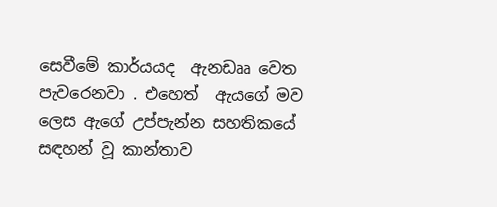සෙවීමේ කාර්යයද  ඇනඩෲ වෙත පැවරෙනවා . එහෙත්  ඇයගේ මව ලෙස ඇගේ උප්පැන්න සහතිකයේ සඳහන් වූ කාන්තාව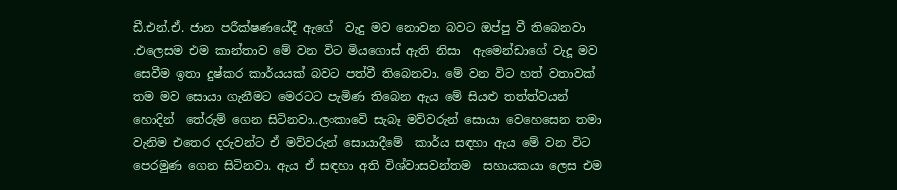ඩී.එන්.ඒ. ජාන පරීක්ෂණයේදී ඇගේ  වැදු මව නොවන බවට ඔප්පු වී තිබෙනවා .එලෙසම එම කාන්තාව මේ වන විට මියගොස් ඇති නිසා  ඇමෙන්ඩාගේ වැදූ මව සෙවීම ඉතා දුෂ්කර කාර්යයක් බවට පත්වී තිබෙනවා. මේ වන විට හත් වතාවක් තම මව සොයා ගැනීමට මෙරටට පැමිණ තිබෙන ඇය මේ සියළු තත්ත්වයන් හොදින්  තේරුම් ගෙන සිටිනවා..ලංකාවෙි සැබෑ මව්වරුන් සොයා වෙහෙසෙන තමා වැනිම එතෙර දරුවන්ට ඒ මව්වරුන් සොයාදීමේ  කාර්ය සඳහා ඇය මේ වන විට පෙරමුණ ගෙන සිටිනවා. ඇය ඒ සඳහා අති විශ්වාසවන්තම  සහායකයා ලෙස එම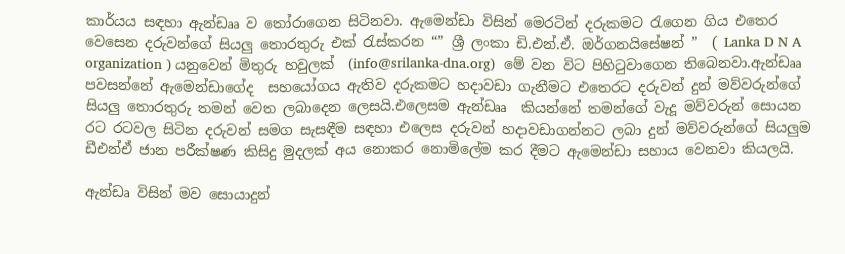කාර්යය සඳහා ඇන්ඩෲ ව තෝරාගෙන සිටිනවා. ඇමෙන්ඩා විසින් මෙරටින් දරුකමට රැගෙන ගිය එතෙර වෙසෙන දරුවන්ගේ සියලු තොරතුරු එක් රැස්කරන “” ශ්‍රී ලංකා ඩි.එන්.ඒ. ඔර්ගනයිසේෂන් ”  ( Lanka D N A organization ) යනුවෙන් මිතුරු හවුලක්  (info@srilanka-dna.org)  මේ වන විට පිහිටුවාගෙන තිබෙනවා.ඇන්ඩෲ පවසන්නේ ඇමෙන්ඩාගේද  සහයෝගය ඇතිව දරුකමට හදාවඩා ගැනීමට එතෙරට දරුවන් දුන් මව්වරුන්ගේ සියලු තොරතුරු තමන් වෙත ලබාදෙන ලෙසයි.එලෙසම ඇන්ඩෲ  කියන්නේ තමන්ගේ වැදූ මව්වරුන් සොයන රට රටවල සිටින දරුවන් සමග සැසඳීම සඳහා එලෙස දරුවන් හදාවඩාගන්නට ලබා දුන් මව්වරුන්ගේ සියලුම ඩීඑන්ඒ ජාන පරීක්ෂණ කිසිදු මුදලක් අය නොකර නොමිලේම කර දීමට ඇමෙන්ඩා සහාය වෙනවා කියලයි.

ඇන්ඩෘ විසින් මව සොයාදුන්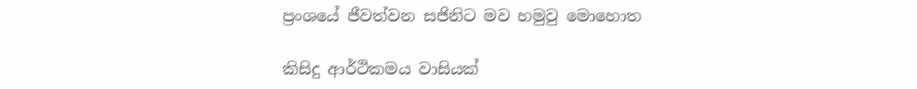ප්‍රංශයේ ජීවත්වන සජිනිට මව හමුවු මොහොත

කිසිදු ආර්ථිකමය වාසියක්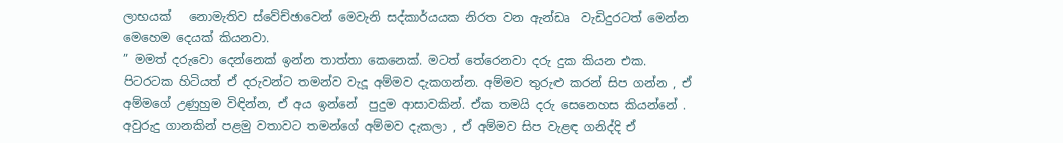ලාභයක්   නොමැතිව ස්වේච්ඡාවෙන් මෙවැනි සද්කාර්යයක නිරත වන ඇන්ඩෘ  වැඩිදුරටත් මෙන්න මෙහෙම දෙයක් කියනවා.
” මමත් දරුවො දෙන්නෙක් ඉන්න තාත්තා කෙනෙක්. මටත් තේරෙනවා දරු දුක කියන එක. පිටරටක හිටියත් ඒ දරුවන්ට තමන්ව වැදූ අම්මව දැකගන්න. අම්මව තුරුළු කරන් සිප ගන්න , ඒ අම්මගේ උණුහුම විඳින්න, ඒ අය ඉන්නේ  පුදුම ආසාවකින්. ඒක තමයි දරු සෙනෙහස කියන්නේ . අවුරුදු ගානකින් පළමු වතාවට තමන්ගේ අම්මව දැකලා , ඒ අම්මව සිප වැළඳ ගනිද්දි ඒ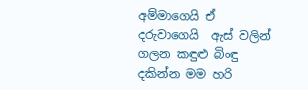අම්මාගෙයි ඒ  දරුවාගෙයි  ඇස් වලින් ගලන කඳුළු බිංඳු දකින්න මම හරි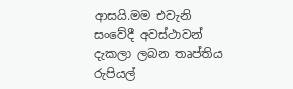ආසයි.මම එවැනි සංවේදී අවස්ථාවන් දැකලා ලබන තෘප්තිය රුපියල්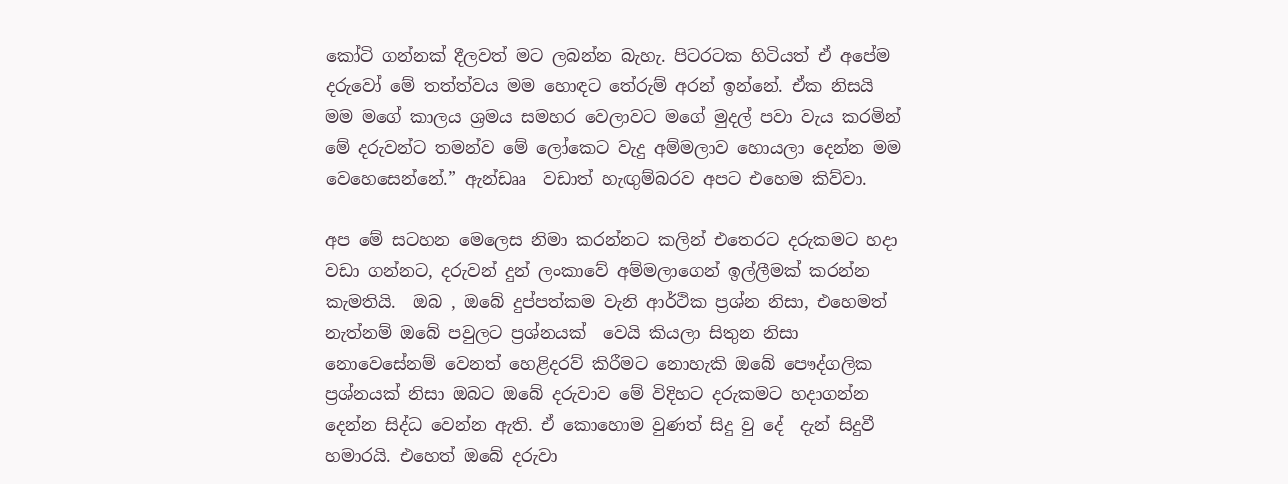කෝටි ගන්නක් දීලවත් මට ලබන්න බැහැ. පිටරටක හිටියත් ඒ අපේම දරුවෝ මේ තත්ත්වය මම හොඳට තේරුම් අරන් ඉන්නේ. ඒක නිසයි මම මගේ කාලය ශ්‍රමය සමහර වෙලාවට මගේ මුදල් පවා වැය කරමින් මේ දරුවන්ට තමන්ව මේ ලෝකෙට වැදු අම්මලාව හොයලා දෙන්න මම වෙහෙසෙන්නේ.” ඇන්ඩෲ  වඩාත් හැඟුම්බරව අපට එහෙම කිව්වා.

අප මේ සටහන මෙලෙස නිමා කරන්නට කලින් එතෙරට දරුකමට හදා වඩා ගන්නට, දරුවන් දුන් ලංකාවේ අම්මලාගෙන් ඉල්ලීමක් කරන්න කැමතියි.  ඔබ , ඔබේ දුප්පත්කම වැනි ආර්ථික ප්‍රශ්න නිසා, එහෙමත් නැත්නම් ඔබේ පවුලට ප්‍රශ්නයක්  වෙයි කියලා සිතුන නිසා නොවෙසේනම් වෙනත් හෙළිදරව් කිරීමට නොහැකි ඔබේ පෞද්ගලික ප්‍රශ්නයක් නිසා ඔබට ඔබේ දරුවාව මේ විදිහට දරුකමට හදාගන්න දෙන්න සිද්ධ වෙන්න ඇති. ඒ කොහොම වුණත් සිදු වු දේ  දැන් සිදුවී හමාරයි. එහෙත් ඔබේ දරුවා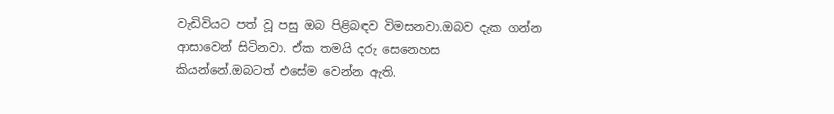වැඩිවියට පත් වූ පසු ඔබ පිළිබඳව විමසනවා.ඔබව දැක ගන්න ආසාවෙන් සිටිනවා. ඒක තමයි දරු සෙනෙහස කියන්නේ.ඔබටත් එසේම වෙන්න ඇති.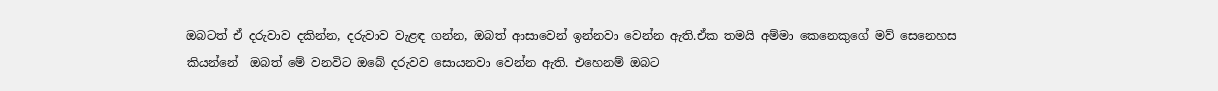ඔබටත් ඒ දරුවාව දකින්න, දරුවාව වැළඳ ගන්න, ඔබත් ආසාවෙන් ඉන්නවා වෙන්න ඇති.ඒක තමයි අම්මා කෙනෙකුගේ මව් සෙනෙහස කියන්නේ  ඔබත් මේ වනවිට ඔබේ දරුවව සොයනවා වෙන්න ඇති. එහෙනම් ඔබට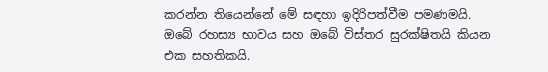කරන්න තියෙන්නේ මේ සඳහා ඉදිරිපත්වීම පමණමයි. ඔබේ රහස්‍ය භාවය සහ ඔබේ විස්තර සුරක්ෂිතයි කියන එක සහතිකයි.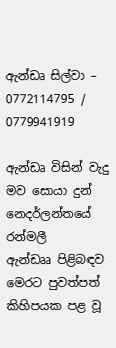ඇන්ඩෘ සිල්වා – 0772114795 / 0779941919

ඇන්ඩෘ විසින් වැදු මව සොයා දුන් නෙදර්ලන්තයේ රන්මලී
ඇන්ඩෲ පිළිබඳව මෙරට පුවත්පත් කිහිපයක පළ වූ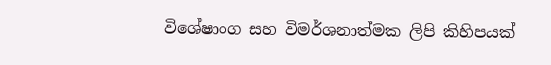විශේෂාංග සහ විමර්ශනාත්මක ලිපි කිහිපයක්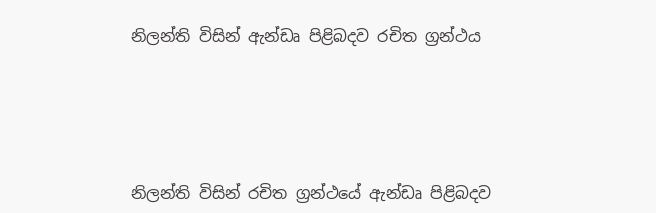නිලන්ති විසින් ඇන්ඩෘ පිළිබදව රචිත ග්‍රන්ථය





නිලන්ති විසින් රචිත ග්‍රන්ථයේ ඇන්ඩෘ පිළිබදව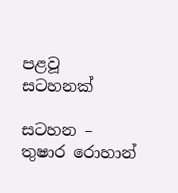පළවූ  සටහනක්

සටහන – තුෂාර රොහාන්